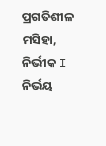ପ୍ରଗତିଶୀଳ ମସିହା, ନିର୍ଭୀକ I ନିର୍ଭୟ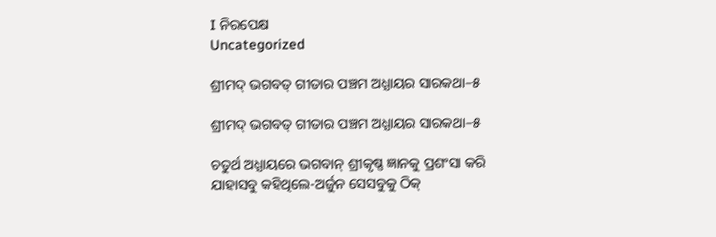I ନିରପେକ୍ଷ
Uncategorized

ଶ୍ରୀମଦ୍ ଭଗବତ୍ ଗୀତାର ପଞ୍ଚମ ଅଧ୍ଯାୟର ସାରକଥା–୫

ଶ୍ରୀମଦ୍ ଭଗବତ୍ ଗୀତାର ପଞ୍ଚମ ଅଧ୍ଯାୟର ସାରକଥା–୫

ଚତୁର୍ଥ ଅଧ୍ଯାୟରେ ଭଗବାନ୍ ଶ୍ରୀକୃଷ୍ଣ ଜ୍ଞାନକୁ ପ୍ରଶଂସା କରି ଯାହାସବୁ କହିଥିଲେ-ଅର୍ଜୁନ ସେସବୁକୁ ଠିକ୍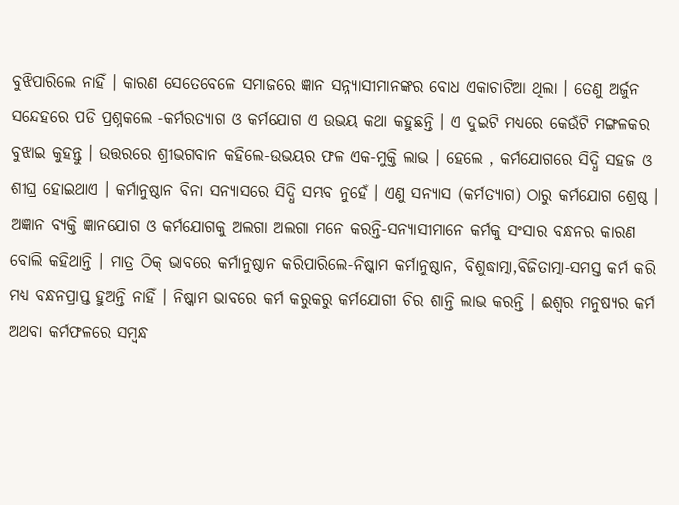ବୁଝିପାରିଲେ ନାହିଁ । କାରଣ ସେତେବେଳେ ସମାଜରେ ଜ୍ଞାନ ସନ୍ନ୍ଯାସୀମାନଙ୍କର ବୋଧ ଏକାଚାଟିଆ ଥିଲା । ତେଣୁ ଅର୍ଜୁନ ସନ୍ଦେହରେ ପଡି ପ୍ରଶ୍ନକଲେ -କର୍ମରତ୍ଯାଗ ଓ କର୍ମଯୋଗ ଏ ଉଭୟ କଥା କହୁଛନ୍ତି । ଏ ଦୁଇଟି ମଧ୍ଯରେ କେଉଁଟି ମଙ୍ଗଳକର ବୁଝାଇ କୁହନ୍ତୁ । ଉତ୍ତରରେ ଶ୍ରୀଭଗବାନ କହିଲେ-ଉଭୟର ଫଳ ଏକ-ମୁକ୍ତି ଲାଭ । ହେଲେ , କର୍ମଯୋଗରେ ସିଦ୍ଧି ସହଜ ଓ ଶୀଘ୍ର ହୋଇଥାଏ । କର୍ମାନୁଷ୍ଠାନ ବିନା ସନ୍ଯାସରେ ସିଦ୍ଧି ସମ୍ଭବ ନୁହେଁ । ଏଣୁ ସନ୍ଯାସ (କର୍ମତ୍ଯାଗ) ଠାରୁ କର୍ମଯୋଗ ଶ୍ରେଷ୍ଠ । ଅଜ୍ଞାନ ବ୍ଯକ୍ତି ଜ୍ଞାନଯୋଗ ଓ କର୍ମଯୋଗକୁ ଅଲଗା ଅଲଗା ମନେ କରନ୍ତି-ସନ୍ଯାସୀମାନେ କର୍ମକୁ ସଂସାର ବନ୍ଧନର କାରଣ ବୋଲି କହିଥାନ୍ତି । ମାତ୍ର ଠିକ୍ ଭାବରେ କର୍ମାନୁଷ୍ଠାନ କରିପାରିଲେ-ନିଷ୍କାମ କର୍ମାନୁଷ୍ଠାନ, ବିଶୁଦ୍ଧାତ୍ମା,ବିଜିତାତ୍ମା-ସମସ୍ତ କର୍ମ କରି ମଧ୍ଯ ବନ୍ଧନପ୍ରାପ୍ତ ହୁଅନ୍ତି ନାହିଁ । ନିଷ୍କାମ ଭାବରେ କର୍ମ କରୁକରୁ କର୍ମଯୋଗୀ ଚିର ଶାନ୍ତି ଲାଭ କରନ୍ତି । ଈଶ୍ବର ମନୁଷ୍ୟର କର୍ମ ଅଥବା କର୍ମଫଳରେ ସମ୍ବନ୍ଧ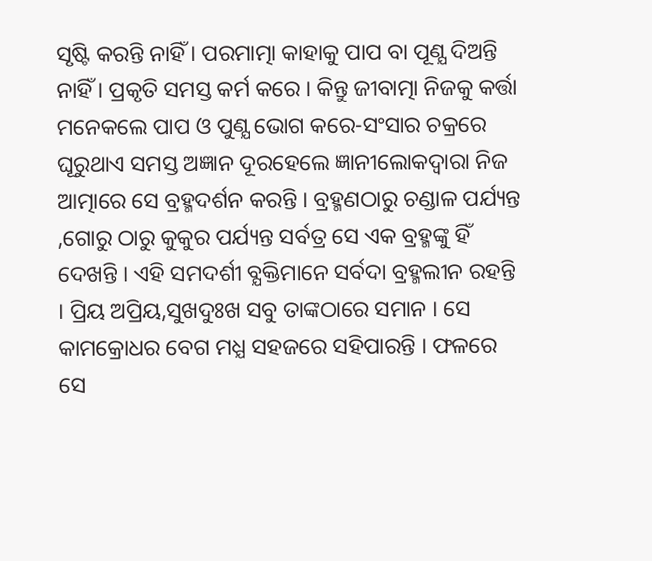ସୃଷ୍ଟି କରନ୍ତି ନାହିଁ । ପରମାତ୍ମା କାହାକୁ ପାପ ବା ପୂଣ୍ଯ ଦିଅନ୍ତି ନାହିଁ । ପ୍ରକୃତି ସମସ୍ତ କର୍ମ କରେ । କିନ୍ତୁ ଜୀବାତ୍ମା ନିଜକୁ କର୍ତ୍ତା ମନେକଲେ ପାପ ଓ ପୁଣ୍ଯ ଭୋଗ କରେ-ସଂସାର ଚକ୍ରରେ ଘୂରୁଥାଏ ସମସ୍ତ ଅଜ୍ଞାନ ଦୂରହେଲେ ଜ୍ଞାନୀଲୋକଦ୍ବାରା ନିଜ ଆତ୍ମାରେ ସେ ବ୍ରହ୍ମଦର୍ଶନ କରନ୍ତି । ବ୍ରହ୍ମଣଠାରୁ ଚଣ୍ଡାଳ ପର୍ଯ୍ୟନ୍ତ ,ଗୋରୁ ଠାରୁ କୁକୁର ପର୍ଯ୍ୟନ୍ତ ସର୍ବତ୍ର ସେ ଏକ ବ୍ରହ୍ମଙ୍କୁ ହିଁ ଦେଖନ୍ତି । ଏହି ସମଦର୍ଶୀ ବ୍ଯକ୍ତିମାନେ ସର୍ବଦା ବ୍ରହ୍ମଲୀନ ରହନ୍ତି । ପ୍ରିୟ ଅପ୍ରିୟ,ସୁଖଦୁଃଖ ସବୁ ତାଙ୍କଠାରେ ସମାନ । ସେ କାମକ୍ରୋଧର ବେଗ ମଧ୍ଯ ସହଜରେ ସହିପାରନ୍ତି । ଫଳରେ ସେ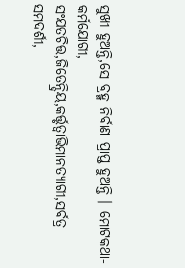ସୁଖୀ ହୁଅନ୍ତି,ସେ ବ୍ରହ୍ମ ନିର୍ବାଣ ପ୍ରାପ୍ତ ହୁଅନ୍ତି । ମୋଟକଥା-କର୍ମଯୋଗୀ, ସଂଯତଚିତ୍ତ,ଜିତେନ୍ଦ୍ରିୟ,କର୍ତ୍ତୃତ୍ବାଭିମାନତ୍ଯାଗୀ,ସର୍ବତ୍ର ସମଦର୍ଶୀ,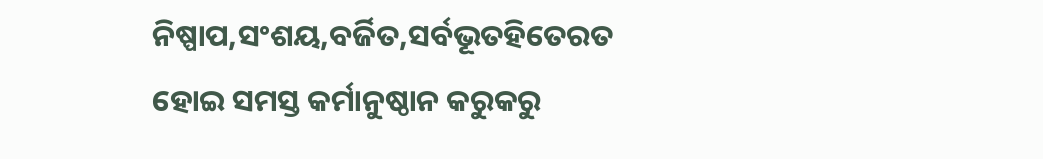ନିଷ୍ପାପ,ସଂଶୟ,ବର୍ଜିତ,ସର୍ବଭୂତହିତେରତ ହୋଇ ସମସ୍ତ କର୍ମାନୁଷ୍ଠାନ କରୁକରୁ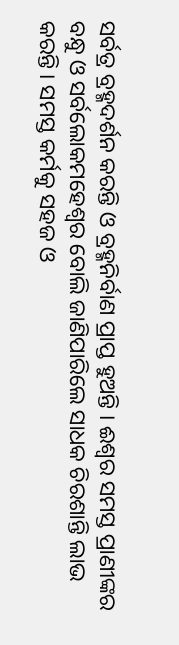ସର୍ବତ୍ର ବ୍ରହ୍ମଦର୍ଶନ କରନ୍ତି ଓ ବ୍ରହ୍ମନିର୍ବାଣ ପ୍ରାପ୍ତ ହୁଅନ୍ତି । ଈଶ୍ବର ସମସ୍ତ ପ୍ରାଣୀଙ୍କର ବନ୍ଧୁ ଓ ସର୍ବଲୋକମହେଶ୍ବର ବୋଲି ଜାଣିପାରିଲେ ସାଧକ ଚିରଶାନ୍ତି ଲାଭ କରନ୍ତି । ସମସ୍ତ କର୍ମକୁ ସହଜ ଓ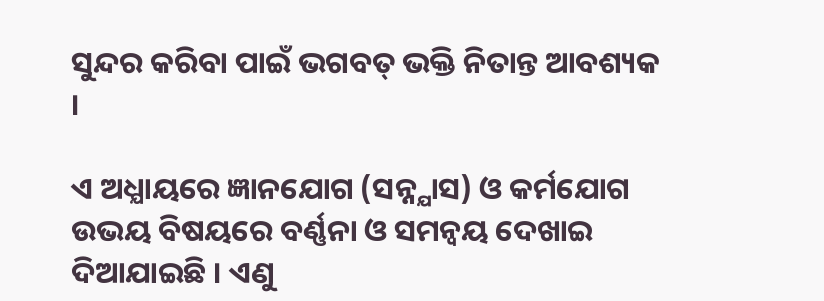ସୁନ୍ଦର କରିବା ପାଇଁ ଭଗବତ୍ ଭକ୍ତି ନିତାନ୍ତ ଆବଶ୍ୟକ ।

ଏ ଅଧ୍ଯାୟରେ ଜ୍ଞାନଯୋଗ (ସନ୍ନ୍ଯାସ) ଓ କର୍ମଯୋଗ ଉଭୟ ବିଷୟରେ ବର୍ଣ୍ଣନା ଓ ସମନ୍ବୟ ଦେଖାଇ ଦିଆଯାଇଛି । ଏଣୁ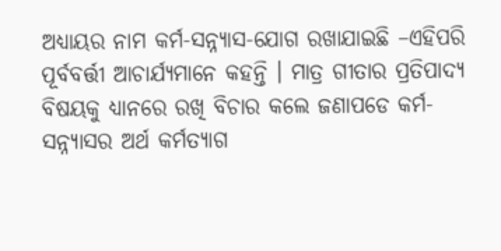ଅଧ୍ଯାୟର ନାମ କର୍ମ-ସନ୍ନ୍ଯାସ-ଯୋଗ ରଖାଯାଇଛି –ଏହିପରି ପୂର୍ବବର୍ତ୍ତୀ ଆଚାର୍ଯ୍ୟମାନେ କହନ୍ତି । ମାତ୍ର ଗୀତାର ପ୍ରତିପାଦ୍ଯ ବିଷୟକୁ ଧ୍ଯାନରେ ରଖି ବିଚାର କଲେ ଜଣାପଡେ କର୍ମ-ସନ୍ନ୍ଯାସର ଅର୍ଥ କର୍ମତ୍ଯାଗ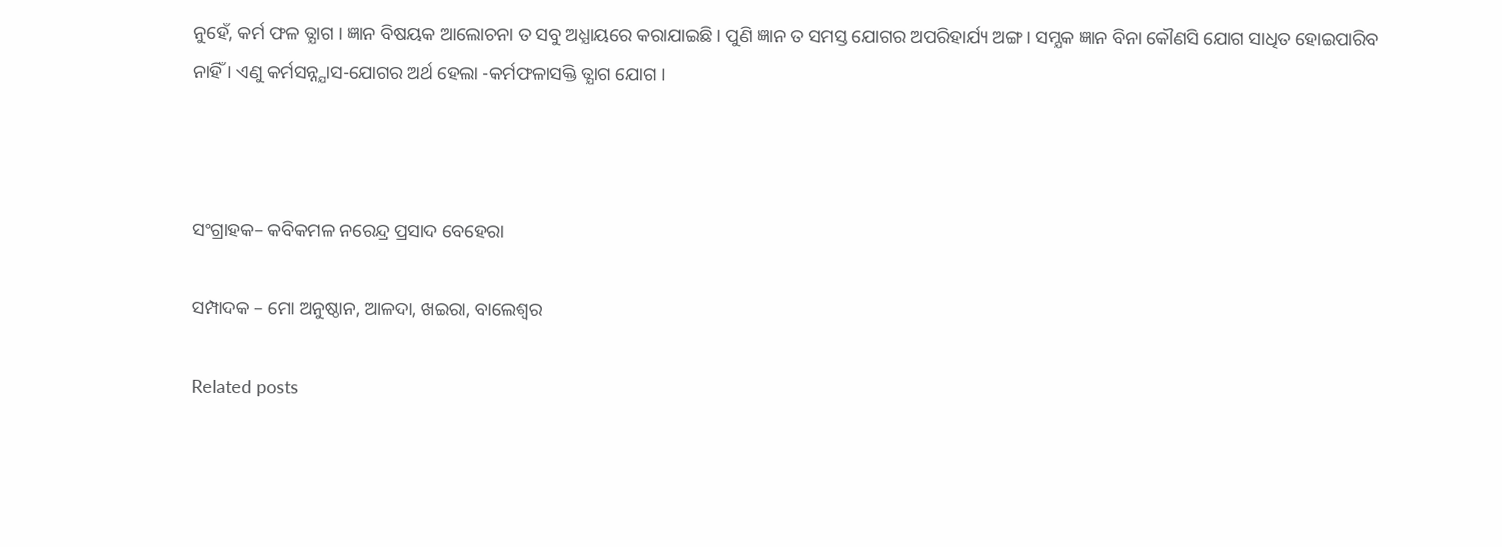ନୁହେଁ, କର୍ମ ଫଳ ତ୍ଯାଗ । ଜ୍ଞାନ ବିଷୟକ ଆଲୋଚନା ତ ସବୁ ଅଧ୍ଯାୟରେ କରାଯାଇଛି । ପୁଣି ଜ୍ଞାନ ତ ସମସ୍ତ ଯୋଗର ଅପରିହାର୍ଯ୍ୟ ଅଙ୍ଗ । ସମ୍ଯକ ଜ୍ଞାନ ବିନା କୌଣସି ଯୋଗ ସାଧିତ ହୋଇପାରିବ ନାହିଁ । ଏଣୁ କର୍ମସନ୍ନ୍ଯାସ-ଯୋଗର ଅର୍ଥ ହେଲା -କର୍ମଫଳାସକ୍ତି ତ୍ଯାଗ ଯୋଗ ।



ସଂଗ୍ରାହକ– କବିକମଳ ନରେନ୍ଦ୍ର ପ୍ରସାଦ ବେହେରା

ସମ୍ପାଦକ – ମୋ ଅନୁଷ୍ଠାନ, ଆଳଦା, ଖଇରା, ବାଲେଶ୍ବର

Related posts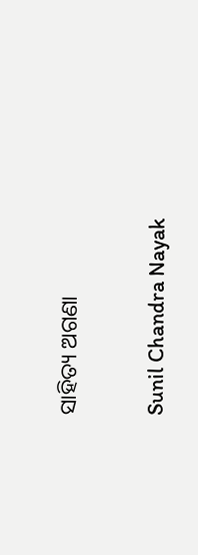ସାହିତ୍ୟ ଅଗଣା

Sunil Chandra Nayak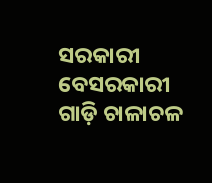ସରକାରୀ ବେସରକାରୀ ଗାଡ଼ି ଚାଳାଚଳ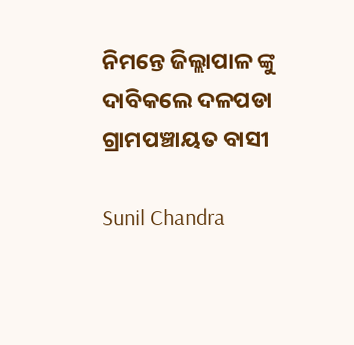ନିମନ୍ତେ ଜିଲ୍ଲାପାଳ ଙ୍କୁ ଦାବିକଲେ ଦଳପଡା ଗ୍ରାମପଞ୍ଚାୟତ ବାସୀ

Sunil Chandra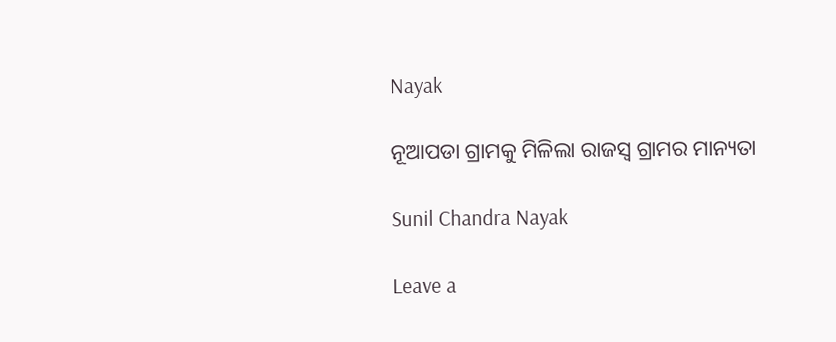Nayak

ନୂଆପଡା ଗ୍ରାମକୁ ମିଳିଲା ରାଜସ୍ୱ ଗ୍ରାମର ମାନ୍ୟତା

Sunil Chandra Nayak

Leave a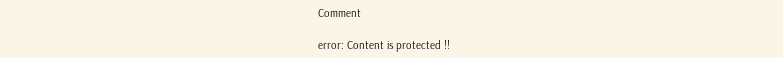Comment

error: Content is protected !!